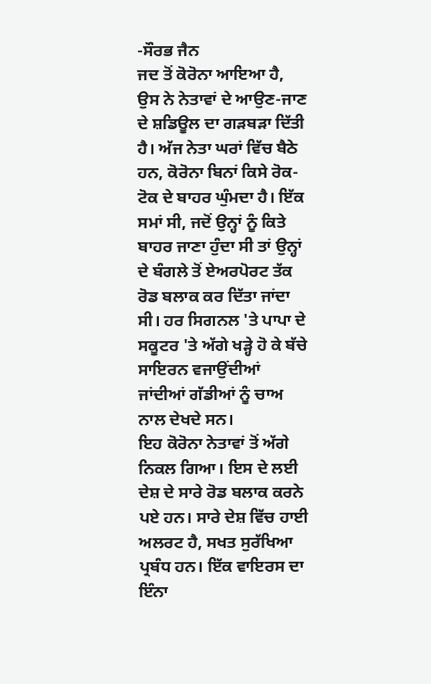-ਸੌਰਭ ਜੈਨ
ਜਦ ਤੋਂ ਕੋਰੋਨਾ ਆਇਆ ਹੈ, ਉਸ ਨੇ ਨੇਤਾਵਾਂ ਦੇ ਆਉਣ-ਜਾਣ ਦੇ ਸ਼ਡਿਊਲ ਦਾ ਗੜਬੜਾ ਦਿੱਤੀ ਹੈ। ਅੱਜ ਨੇਤਾ ਘਰਾਂ ਵਿੱਚ ਬੈਠੇ ਹਨ, ਕੋਰੋਨਾ ਬਿਨਾਂ ਕਿਸੇ ਰੋਕ-ਟੋਕ ਦੇ ਬਾਹਰ ਘੁੰਮਦਾ ਹੈ। ਇੱਕ ਸਮਾਂ ਸੀ, ਜਦੋਂ ਉਨ੍ਹਾਂ ਨੂੰ ਕਿਤੇ ਬਾਹਰ ਜਾਣਾ ਹੁੰਦਾ ਸੀ ਤਾਂ ਉਨ੍ਹਾਂ ਦੇ ਬੰਗਲੇ ਤੋਂ ਏਅਰਪੋਰਟ ਤੱਕ ਰੋਡ ਬਲਾਕ ਕਰ ਦਿੱਤਾ ਜਾਂਦਾ ਸੀ। ਹਰ ਸਿਗਨਲ 'ਤੇ ਪਾਪਾ ਦੇ ਸਕੂਟਰ 'ਤੇ ਅੱਗੇ ਖੜ੍ਹੇ ਹੋ ਕੇ ਬੱਚੇ ਸਾਇਰਨ ਵਜਾਉਂਦੀਆਂ ਜਾਂਦੀਆਂ ਗੱਡੀਆਂ ਨੂੰ ਚਾਅ ਨਾਲ ਦੇਖਦੇ ਸਨ।
ਇਹ ਕੋਰੋਨਾ ਨੇਤਾਵਾਂ ਤੋਂ ਅੱਗੇ ਨਿਕਲ ਗਿਆ। ਇਸ ਦੇ ਲਈ ਦੇਸ਼ ਦੇ ਸਾਰੇ ਰੋਡ ਬਲਾਕ ਕਰਨੇ ਪਏ ਹਨ। ਸਾਰੇ ਦੇਸ਼ ਵਿੱਚ ਹਾਈ ਅਲਰਟ ਹੈ, ਸਖਤ ਸੁਰੱਖਿਆ ਪ੍ਰਬੰਧ ਹਨ। ਇੱਕ ਵਾਇਰਸ ਦਾ ਇੰਨਾ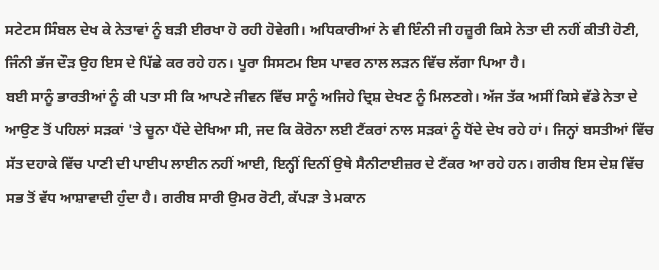ਸਟੇਟਸ ਸਿੰਬਲ ਦੇਖ ਕੇ ਨੇਤਾਵਾਂ ਨੂੰ ਬੜੀ ਈਰਖਾ ਹੋ ਰਹੀ ਹੋਵੇਗੀ। ਅਧਿਕਾਰੀਆਂ ਨੇ ਵੀ ਇੰਨੀ ਜੀ ਹਜ਼ੂਰੀ ਕਿਸੇ ਨੇਤਾ ਦੀ ਨਹੀਂ ਕੀਤੀ ਹੋਣੀ, ਜਿੰਨੀ ਭੱਜ ਦੌੜ ਉਹ ਇਸ ਦੇ ਪਿੱਛੇ ਕਰ ਰਹੇ ਹਨ। ਪੂਰਾ ਸਿਸਟਮ ਇਸ ਪਾਵਰ ਨਾਲ ਲੜਨ ਵਿੱਚ ਲੱਗਾ ਪਿਆ ਹੈ।
ਬਈ ਸਾਨੂੰ ਭਾਰਤੀਆਂ ਨੂੰ ਕੀ ਪਤਾ ਸੀ ਕਿ ਆਪਣੇ ਜੀਵਨ ਵਿੱਚ ਸਾਨੂੰ ਅਜਿਹੇ ਦ੍ਰਿਸ਼ ਦੇਖਣ ਨੂੰ ਮਿਲਣਗੇ। ਅੱਜ ਤੱਕ ਅਸੀਂ ਕਿਸੇ ਵੱਡੇ ਨੇਤਾ ਦੇ ਆਉਣ ਤੋਂ ਪਹਿਲਾਂ ਸੜਕਾਂ 'ਤੇ ਚੂਨਾ ਪੈਂਦੇ ਦੇਖਿਆ ਸੀ, ਜਦ ਕਿ ਕੋਰੋਨਾ ਲਈ ਟੈਂਕਰਾਂ ਨਾਲ ਸੜਕਾਂ ਨੂੰ ਧੋਂਦੇ ਦੇਖ ਰਹੇ ਹਾਂ। ਜਿਨ੍ਹਾਂ ਬਸਤੀਆਂ ਵਿੱਚ ਸੱਤ ਦਹਾਕੇ ਵਿੱਚ ਪਾਣੀ ਦੀ ਪਾਈਪ ਲਾਈਨ ਨਹੀਂ ਆਈ, ਇਨ੍ਹੀਂ ਦਿਨੀਂ ਉਥੇ ਸੈਨੀਟਾਈਜ਼ਰ ਦੇ ਟੈਂਕਰ ਆ ਰਹੇ ਹਨ। ਗਰੀਬ ਇਸ ਦੇਸ਼ ਵਿੱਚ ਸਭ ਤੋਂ ਵੱਧ ਆਸ਼ਾਵਾਦੀ ਹੁੰਦਾ ਹੈ। ਗਰੀਬ ਸਾਰੀ ਉਮਰ ਰੋਟੀ, ਕੱਪੜਾ ਤੇ ਮਕਾਨ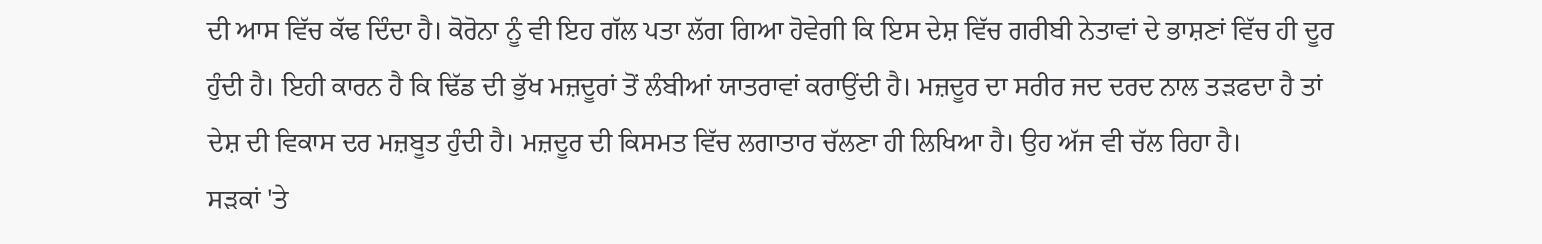ਦੀ ਆਸ ਵਿੱਚ ਕੱਢ ਦਿੰਦਾ ਹੈ। ਕੋਰੋਨਾ ਨੂੰ ਵੀ ਇਹ ਗੱਲ ਪਤਾ ਲੱਗ ਗਿਆ ਹੋਵੇਗੀ ਕਿ ਇਸ ਦੇਸ਼ ਵਿੱਚ ਗਰੀਬੀ ਨੇਤਾਵਾਂ ਦੇ ਭਾਸ਼ਣਾਂ ਵਿੱਚ ਹੀ ਦੂਰ ਹੁੰਦੀ ਹੈ। ਇਹੀ ਕਾਰਨ ਹੈ ਕਿ ਢਿੱਡ ਦੀ ਭੁੱਖ ਮਜ਼ਦੂਰਾਂ ਤੋਂ ਲੰਬੀਆਂ ਯਾਤਰਾਵਾਂ ਕਰਾਉਂਦੀ ਹੈ। ਮਜ਼ਦੂਰ ਦਾ ਸਰੀਰ ਜਦ ਦਰਦ ਨਾਲ ਤੜਫਦਾ ਹੈ ਤਾਂ ਦੇਸ਼ ਦੀ ਵਿਕਾਸ ਦਰ ਮਜ਼ਬੂਤ ਹੁੰਦੀ ਹੈ। ਮਜ਼ਦੂਰ ਦੀ ਕਿਸਮਤ ਵਿੱਚ ਲਗਾਤਾਰ ਚੱਲਣਾ ਹੀ ਲਿਖਿਆ ਹੈ। ਉਹ ਅੱਜ ਵੀ ਚੱਲ ਰਿਹਾ ਹੈ।
ਸੜਕਾਂ 'ਤੇ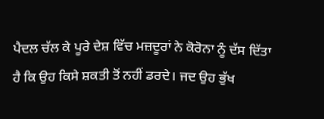ਪੈਦਲ ਚੱਲ ਕੇ ਪੂਰੇ ਦੇਸ਼ ਵਿੱਚ ਮਜ਼ਦੂਰਾਂ ਨੇ ਕੋਰੋਨਾ ਨੂੰ ਦੱਸ ਦਿੱਤਾ ਹੈ ਕਿ ਉਹ ਕਿਸੇ ਸ਼ਕਤੀ ਤੋਂ ਨਹੀਂ ਡਰਦੇ। ਜਦ ਉਹ ਭੁੱਖ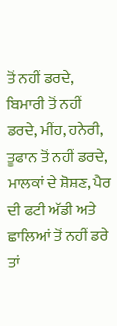ਤੋਂ ਨਹੀਂ ਡਰਦੇ, ਬਿਮਾਰੀ ਤੋਂ ਨਹੀਂ ਡਰਦੇ, ਮੀਂਹ, ਹਨੇਰੀ, ਤੂਫਾਨ ਤੋਂ ਨਹੀਂ ਡਰਦੇ, ਮਾਲਕਾਂ ਦੇ ਸ਼ੋਸ਼ਣ, ਪੈਰ ਦੀ ਫਟੀ ਅੱਡੀ ਅਤੇ ਛਾਲਿਆਂ ਤੋਂ ਨਹੀਂ ਡਰੇ ਤਾਂ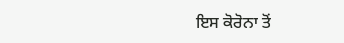ਇਸ ਕੋਰੋਨਾ ਤੋਂ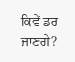ਕਿਵੇਂ ਡਰ ਜਾਣਗੇ?